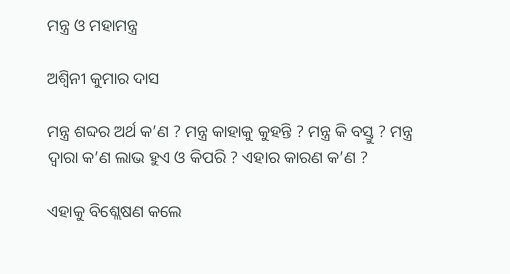ମନ୍ତ୍ର ଓ ମହାମନ୍ତ୍ର

ଅଶ୍ବିନୀ କୁମାର ଦାସ

ମନ୍ତ୍ର ଶବ୍ଦର ଅର୍ଥ କ’ଣ ? ମନ୍ତ୍ର କାହାକୁ କୁହନ୍ତି ? ମନ୍ତ୍ର କି ବସ୍ତୁ ? ମନ୍ତ୍ର ଦ୍ୱାରା କ’ଣ ଲାଭ ହୁଏ ଓ କିପରି ? ଏହାର କାରଣ କ’ଣ ?

ଏହାକୁ ବିଶ୍ଲେଷଣ କଲେ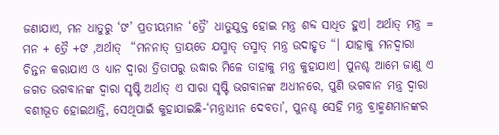ଜଣାଯାଏ, ମନ ଧାତୁରୁ ‘ଙ’ ପ୍ରତୀୟମାନ ‘ତ୍ରୈ’ ଧାତୁଯୁକ୍ତ ହୋଇ ମନ୍ତ୍ର ଶବ୍ଦ ସାଧିତ ହୁଏ। ଅର୍ଥାତ୍ ମନ୍ତ୍ର = ମନ + ତ୍ରୈ +ଙ ,ଅର୍ଥାତ୍  “ମନନାତ୍ ତ୍ରାୟତେ ଯସ୍ମାତ୍ ତସ୍ମାତ୍ ମନ୍ତ୍ର ଉଦାହୃତ “। ଯାହାକୁ ମନଦ୍ୱାରା ଚିନ୍ତନ କରାଯାଏ ଓ ଧ୍ୟାନ ଦ୍ଵାରା ତ୍ରିତାପରୁ ଉଦ୍ଧାର ମିଳେ ତାହାକୁ ମନ୍ତ୍ର କୁହାଯାଏ। ପୁନଶ୍ଚ ଆମେ ଜାଣୁ ଏ ଜଗତ ଭଗବାନଙ୍କ ଦ୍ୱାରା ସୃଷ୍ଟି ଅର୍ଥାତ୍ ଏ ସାରା ସୃଷ୍ଟି ଭଗବାନଙ୍କ ଅଧୀନରେ, ପୁଣି ଭଗବାନ ମନ୍ତ୍ର ଦ୍ୱାରା ବଶୀଭୂତ ହୋଇଥାନ୍ତି, ସେଥିପାଇଁ କୁହାଯାଇଛି-‘ମନ୍ତ୍ରାଧୀନ ଦେବତା’, ପୁନଶ୍ଚ ସେହି ମନ୍ତ୍ର ବ୍ରାହ୍ମଣମାନଙ୍କର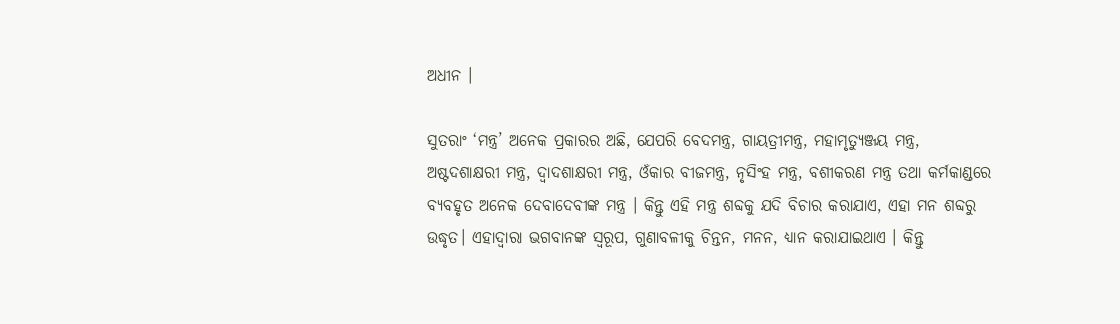ଅଧୀନ ।

ସୁତରାଂ ‘ମନ୍ତ୍ର’ ଅନେକ ପ୍ରକାରର ଅଛି, ଯେପରି ବେଦମନ୍ତ୍ର, ଗାୟତ୍ରୀମନ୍ତ୍ର, ମହାମୃତ୍ୟୁଞ୍ଜୟ ମନ୍ତ୍ର, ଅଷ୍ଟଦଶାକ୍ଷରୀ ମନ୍ତ୍ର, ଦ୍ଵାଦଶାକ୍ଷରୀ ମନ୍ତ୍ର, ଓଁକାର ବୀଜମନ୍ତ୍ର, ନୃସିଂହ ମନ୍ତ୍ର, ବଶୀକରଣ ମନ୍ତ୍ର ତଥା କର୍ମକାଣ୍ଡରେ ବ୍ୟବହୃତ ଅନେକ ଦେବାଦେବୀଙ୍କ ମନ୍ତ୍ର । କିନ୍ତୁ ଏହି ମନ୍ତ୍ର ଶବ୍ଦକୁ ଯଦି ବିଚାର କରାଯାଏ, ଏହା ମନ ଶବ୍ଦରୁ ଉଦ୍ଧୃତ। ଏହାଦ୍ୱାରା ଭଗବାନଙ୍କ ସ୍ୱରୂପ, ଗୁଣାବଳୀକୁ ଚିନ୍ତନ, ମନନ, ଧ୍ୟାନ କରାଯାଇଥାଏ । କିନ୍ତୁ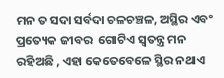ମନ ତ ସଦା ସର୍ବଦା ଚଳଚଞ୍ଚଳ, ଅସ୍ଥିର ଏବଂ ପ୍ରତ୍ୟେକ ଜୀବର  ଗୋଟିଏ ସ୍ୱତନ୍ତ୍ର ମନ ରହିଅଛି , ଏହା କେତେବେଳେ ସ୍ଥିର ନଥାଏ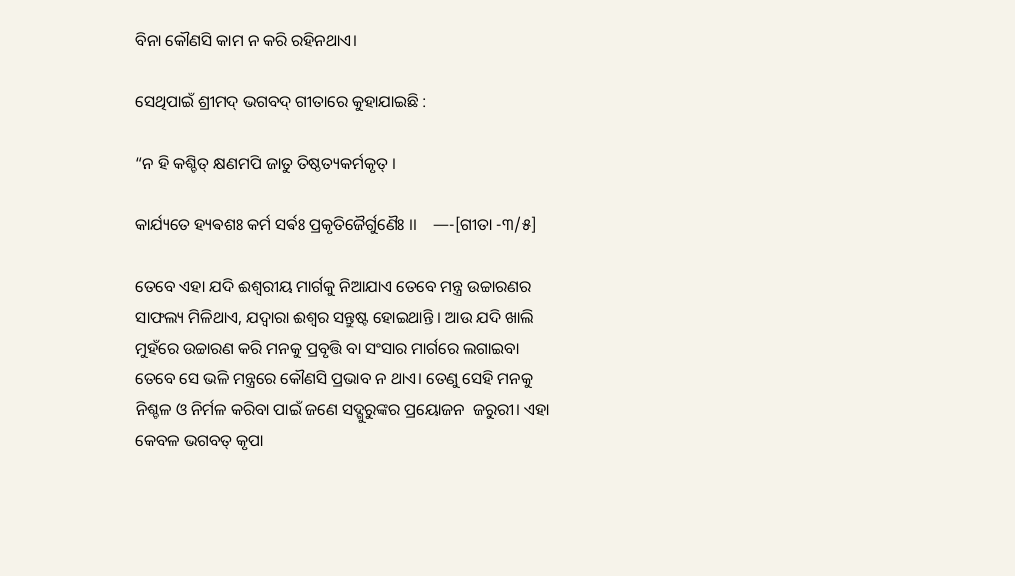ବିନା କୌଣସି କାମ ନ କରି ରହିନଥାଏ।

ସେଥିପାଇଁ ଶ୍ରୀମଦ୍ ଭଗବଦ୍ ଗୀତାରେ କୁହାଯାଇଛି :

“ନ ହି କଶ୍ଚିତ୍ କ୍ଷଣମପି ଜାତୁ ତିଷ୍ଠତ୍ୟକର୍ମକୃତ୍ ।

କାର୍ଯ୍ୟତେ ହ୍ୟଵଶଃ କର୍ମ ସର୍ଵଃ ପ୍ରକୃତିଜୈର୍ଗୁଣୈଃ ।।    —-[ଗୀତା -୩/୫]

ତେବେ ଏହା ଯଦି ଈଶ୍ଵରୀୟ ମାର୍ଗକୁ ନିଆଯାଏ ତେବେ ମନ୍ତ୍ର ଉଚ୍ଚାରଣର ସାଫଲ୍ୟ ମିଳିଥାଏ, ଯଦ୍ୱାରା ଈଶ୍ୱର ସନ୍ତୁଷ୍ଟ ହୋଇଥାନ୍ତି । ଆଉ ଯଦି ଖାଲି ମୁହଁରେ ଉଚ୍ଚାରଣ କରି ମନକୁ ପ୍ରବୃତ୍ତି ବା ସଂସାର ମାର୍ଗରେ ଲଗାଇବା ତେବେ ସେ ଭଳି ମନ୍ତ୍ରରେ କୌଣସି ପ୍ରଭାବ ନ ଥାଏ। ତେଣୁ ସେହି ମନକୁ ନିଶ୍ଚଳ ଓ ନିର୍ମଳ କରିବା ପାଇଁ ଜଣେ ସଦ୍ଗୁରୁଙ୍କର ପ୍ରୟୋଜନ  ଜରୁରୀ। ଏହା କେବଳ ଭଗବତ୍ କୃପା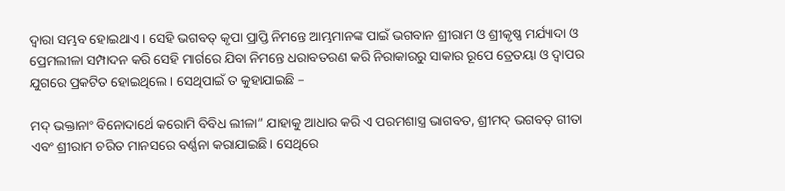ଦ୍ୱାରା ସମ୍ଭବ ହୋଇଥାଏ । ସେହି ଭଗବତ୍ କୃପା ପ୍ରାପ୍ତି ନିମନ୍ତେ ଆମ୍ଭମାନଙ୍କ ପାଇଁ ଭଗବାନ ଶ୍ରୀରାମ ଓ ଶ୍ରୀକୃଷ୍ଣ ମର୍ଯ୍ୟାଦା ଓ ପ୍ରେମଲୀଳା ସମ୍ପାଦନ କରି ସେହି ମାର୍ଗରେ ଯିବା ନିମନ୍ତେ ଧରାବତରଣ କରି ନିରାକାରରୁ ସାକାର ରୂପେ ତ୍ରେତୟା ଓ ଦ୍ୱାପର ଯୁଗରେ ପ୍ରକଟିତ ହୋଇଥିଲେ । ସେଥିପାଇଁ ତ କୁହାଯାଇଛି –

ମଦ୍ ଭକ୍ତାନାଂ ବିନୋଦାର୍ଥେ କରୋମି ବିବିଧ ଲୀଳା” ଯାହାକୁ ଆଧାର କରି ଏ ପରମଶାସ୍ତ୍ର ଭାଗବତ, ଶ୍ରୀମଦ୍ ଭଗବତ୍ ଗୀତା ଏବଂ ଶ୍ରୀରାମ ଚରିତ ମାନସରେ ବର୍ଣ୍ଣନା କରାଯାଇଛି। ସେଥିରେ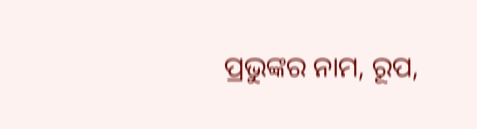ପ୍ରଭୁଙ୍କର ନାମ, ରୂପ,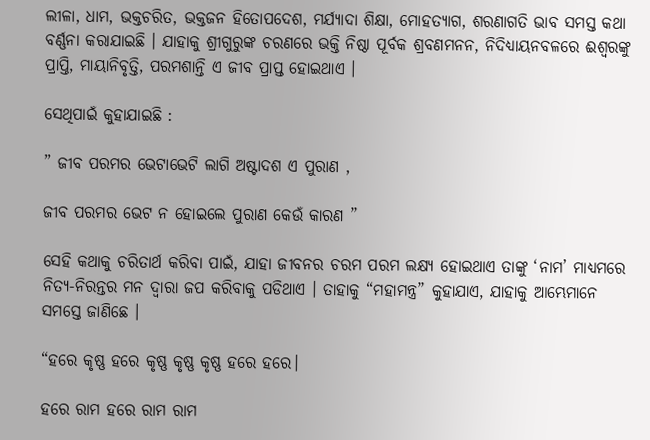ଲୀଳା, ଧାମ, ଭକ୍ତଚରିତ, ଭକ୍ତଜନ ହିତୋପଦେଶ, ମର୍ଯ୍ୟାଦା ଶିକ୍ଷା, ମୋହତ୍ୟାଗ, ଶରଣାଗତି ଭାବ ସମସ୍ତ କଥା ବର୍ଣ୍ଣନା କରାଯାଇଛି । ଯାହାକୁ ଶ୍ରୀଗୁରୁଙ୍କ ଚରଣରେ ଭକ୍ତି ନିଷ୍ଠା ପୂର୍ବକ ଶ୍ରବଣମନନ, ନିଦିଧ୍ୟାୟନବଳରେ ଈଶ୍ୱରଙ୍କୁ ପ୍ରାପ୍ତି, ମାୟାନିବୃତ୍ତି, ପରମଶାନ୍ତି ଏ ଜୀବ ପ୍ରାପ୍ତ ହୋଇଥାଏ ।

ସେଥିପାଇଁ କୁହାଯାଇଛି :

” ଜୀବ ପରମର ଭେଟାଭେଟି ଲାଗି ଅଷ୍ଟାଦଶ ଏ ପୁରାଣ ,

ଜୀବ ପରମର ଭେଟ ନ ହୋଇଲେ ପୁରାଣ କେଉଁ କାରଣ ”

ସେହି କଥାକୁ ଚରିତାର୍ଥ କରିବା ପାଇଁ, ଯାହା ଜୀବନର ଚରମ ପରମ ଲକ୍ଷ୍ୟ ହୋଇଥାଏ ତାଙ୍କୁ ‘ନାମ’ ମାଧ୍ୟମରେ ନିତ୍ୟ-ନିରନ୍ତର ମନ ଦ୍ୱାରା ଜପ କରିବାକୁ ପଡିଥାଏ । ତାହାକୁ “ମହାମନ୍ତ୍ର” କୁହାଯାଏ, ଯାହାକୁ ଆମ୍ଭେମାନେ ସମସ୍ତେ ଜାଣିଛେ ।

“ହରେ କୃଷ୍ଣ ହରେ କୃଷ୍ଣ କୃଷ୍ଣ କୃଷ୍ଣ ହରେ ହରେ।

ହରେ ରାମ ହରେ ରାମ ରାମ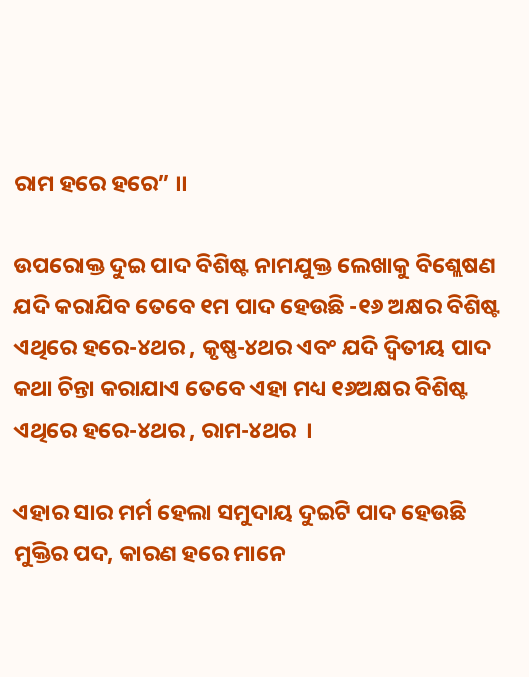ରାମ ହରେ ହରେ” ।।

ଉପରୋକ୍ତ ଦୁଇ ପାଦ ବିଶିଷ୍ଟ ନାମଯୁକ୍ତ ଲେଖାକୁ ବିଶ୍ଲେଷଣ ଯଦି କରାଯିବ ତେବେ ୧ମ ପାଦ ହେଉଛି -୧୬ ଅକ୍ଷର ବିଶିଷ୍ଟ ଏଥିରେ ହରେ-୪ଥର , କୃଷ୍ଣ-୪ଥର ଏବଂ ଯଦି ଦ୍ୱିତୀୟ ପାଦ କଥା ଚିନ୍ତା କରାଯାଏ ତେବେ ଏହା ମଧ୍ୟ ୧୬ଅକ୍ଷର ବିଶିଷ୍ଟ ଏଥିରେ ହରେ-୪ଥର , ରାମ-୪ଥର  ।

ଏହାର ସାର ମର୍ମ ହେଲା ସମୁଦାୟ ଦୁଇଟି ପାଦ ହେଉଛି ମୁକ୍ତିର ପଦ, କାରଣ ହରେ ମାନେ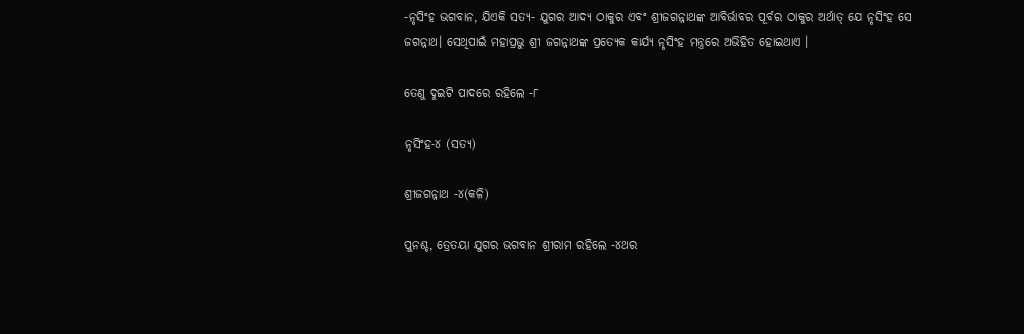-ନୃସିଂହ ଭଗବାନ, ଯିଏକି ସତ୍ୟ- ଯୁଗର ଆଦ୍ୟ ଠାକୁର ଏବଂ ଶ୍ରୀଜଗନ୍ନାଥଙ୍କ ଆବିର୍ଭାବର ପୂର୍ବର ଠାକୁର ଅର୍ଥାତ୍ ଯେ ନୃସିଂହ ସେ ଜଗନ୍ନାଥ। ସେଥିପାଇଁ ମହାପ୍ରଭୁ ଶ୍ରୀ ଜଗନ୍ନାଥଙ୍କ ପ୍ରତ୍ୟେକ କାର୍ଯ୍ୟ ନୃସିଂହ ମନ୍ତ୍ରରେ ଅଭିହିତ ହୋଇଥାଏ ।

ତେଣୁ ଦୁଇଟି ପାଦରେ ରହିଲେ -୮

ନୃସିଂହ-୪ (ସତ୍ୟ)

ଶ୍ରୀଜଗନ୍ନାଥ -୪(କଳି)

ପୁନଶ୍ଚ, ତ୍ରେତୟା ଯୁଗର ଭଗବାନ ଶ୍ରୀରାମ ରହିଲେ -୪ଥର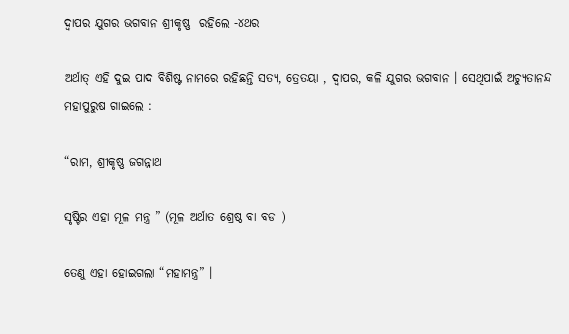ଦ୍ୱାପର ଯୁଗର ଭଗବାନ ଶ୍ରୀକୃଷ୍ଣ  ରହିଲେ -୪ଥର

ଅର୍ଥାତ୍ ଏହି ଦୁଇ ପାଦ ବିଶିଷ୍ଟ ନାମରେ ରହିଛନ୍ତି ସତ୍ୟ, ତ୍ରେତୟା , ଦ୍ୱାପର, କଳି ଯୁଗର ଭଗବାନ । ସେଥିପାଇଁ ଅଚ୍ୟୁତାନନ୍ଦ ମହାପୁରୁଷ ଗାଇଲେ :

“ରାମ, ଶ୍ରୀକୃଷ୍ଣ ଜଗନ୍ନାଥ

ସୃଷ୍ଟିର ଏହା ମୂଳ ମନ୍ତ୍ର ” (ମୂଳ ଅର୍ଥାତ ଶ୍ରେଷ୍ଠ ବା ବଡ )

ତେଣୁ ଏହା ହୋଇଗଲା “ମହାମନ୍ତ୍ର” ।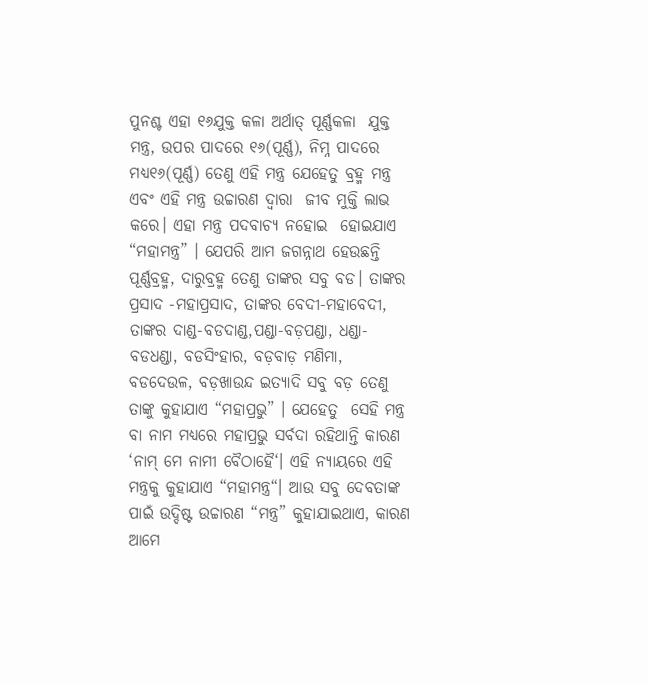ପୁନଶ୍ଚ ଏହା ୧୬ଯୁକ୍ତ କଳା ଅର୍ଥାତ୍ ପୂର୍ଣ୍ଣକଳା  ଯୁକ୍ତ ମନ୍ତ୍ର, ଉପର ପାଦରେ ୧୬(ପୂର୍ଣ୍ଣ), ନିମ୍ନ ପାଦରେ ମଧ୍ୟ୧୬(ପୂର୍ଣ୍ଣ) ତେଣୁ ଏହି ମନ୍ତ୍ର ଯେହେତୁ ବ୍ରହ୍ମ ମନ୍ତ୍ର ଏବଂ ଏହି ମନ୍ତ୍ର ଉଚ୍ଚାରଣ ଦ୍ୱାରା  ଜୀବ ମୁକ୍ତି ଲାଭ କରେ। ଏହା ମନ୍ତ୍ର ପଦବାଚ୍ୟ ନହୋଇ  ହୋଇଯାଏ “ମହାମନ୍ତ୍ର” । ଯେପରି ଆମ ଜଗନ୍ନାଥ ହେଉଛନ୍ତି  ପୂର୍ଣ୍ଣବ୍ରହ୍ମ, ଦାରୁବ୍ରହ୍ମ ତେଣୁ ତାଙ୍କର ସବୁ ବଡ। ତାଙ୍କର ପ୍ରସାଦ -ମହାପ୍ରସାଦ, ତାଙ୍କର ବେଦୀ-ମହାବେଦୀ, ତାଙ୍କର ଦାଣ୍ଡ-ବଡଦାଣ୍ଡ,ପଣ୍ଡା-ବଡ଼ପଣ୍ଡା, ଧଣ୍ଡା-ବଡଧଣ୍ଡା, ବଡସିଂହାର, ବଡ଼ବାଡ଼ ମଣିମା, ବଡଦେଉଳ, ବଡ଼ଖାଉନ୍ଦ ଇତ୍ୟାଦି ସବୁ ବଡ଼ ତେଣୁ ତାଙ୍କୁ କୁହାଯାଏ “ମହାପ୍ରଭୁ” । ଯେହେତୁ  ସେହି ମନ୍ତ୍ର ବା ନାମ ମଧ୍ୟରେ ମହାପ୍ରଭୁ ସର୍ବଦା ରହିଥାନ୍ତି କାରଣ ‘ନାମ୍ ମେ ନାମୀ ବୈଠାହୈ‘। ଏହି ନ୍ୟାୟରେ ଏହି ମନ୍ତ୍ରକୁ କୁହାଯାଏ “ମହାମନ୍ତ୍ର“। ଆଉ ସବୁ ଦେବତାଙ୍କ ପାଇଁ ଉଦ୍ଦିଷ୍ଟ ଉଚ୍ଚାରଣ “ମନ୍ତ୍ର” କୁହାଯାଇଥାଏ, କାରଣ ଆମେ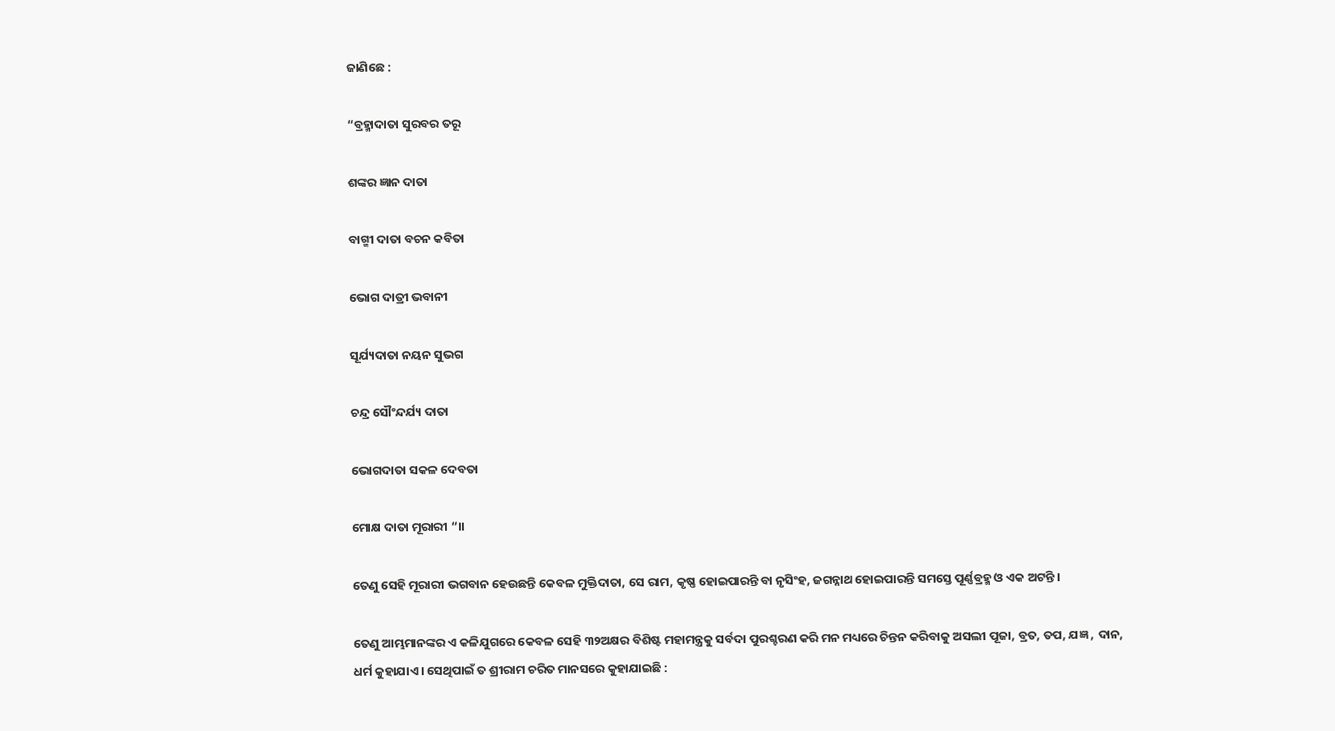ଜାଣିଛେ :

“ବ୍ରହ୍ମାଦାତା ସୁରବର ତରୂ

ଶଙ୍କର ଜ୍ଞାନ ଦାତା

ବାଗ୍ମୀ ଦାତା ବଚନ କବିତା

ଭୋଗ ଦାତ୍ରୀ ଭବାନୀ

ସୂର୍ଯ୍ୟଦାତା ନୟନ ସୁଭଗ

ଚନ୍ଦ୍ର ସୌଂନ୍ଦର୍ଯ୍ୟ ଦାତା

ଭୋଗଦାତା ସକଳ ଦେବତା

ମୋକ୍ଷ ଦାତା ମୂରାରୀ “।।

ତେଣୁ ସେହି ମୂରାରୀ ଭଗବାନ ହେଉଛନ୍ତି କେବଳ ମୁକ୍ତିଦାତା, ସେ ରାମ, କୃଷ୍ଣ ହୋଇପାରନ୍ତି ବା ନୃସିଂହ, ଜଗନ୍ନାଥ ହୋଇପାରନ୍ତି ସମସ୍ତେ ପୂର୍ଣ୍ଣବ୍ରହ୍ମ ଓ ଏକ ଅଟନ୍ତି ।

ତେଣୁ ଆମ୍ଭମାନଙ୍କର ଏ କଳିଯୁଗରେ କେବଳ ସେହି ୩୨ଅକ୍ଷର ବିଶିଷ୍ଟ ମହାମନ୍ତ୍ରକୁ ସର୍ବଦା ପୁରଶ୍ଚରଣ କରି ମନ ମଧ୍ୟରେ ଚିନ୍ତନ କରିବାକୁ ଅସଲୀ ପୂଜା, ବ୍ରତ, ତପ, ଯଜ୍ଞ , ଦାନ, ଧର୍ମ କୁହାଯାଏ । ସେଥିପାଇଁ ତ ଶ୍ରୀରାମ ଚରିତ ମାନସରେ କୁହାଯାଇଛି :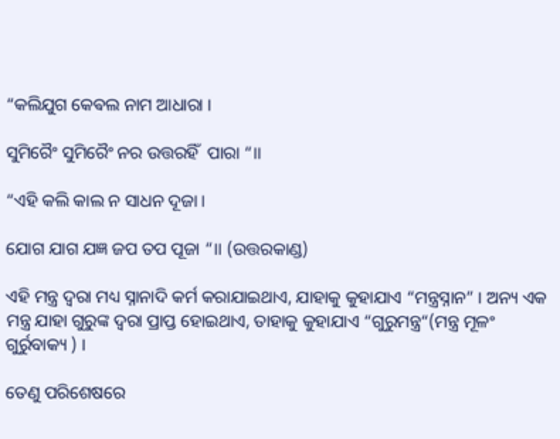“କଲିଯୁଗ କେଵଲ ନାମ ଆଧାରା ।

ସୁମିରୈଂ ସୁମିରୈଂ ନର ଉତ୍ତରହିଁ  ପାରା “।।

“ଏହି କଲି କାଲ ନ ସାଧନ ଦୂଜା ।

ଯୋଗ ଯାଗ ଯଜ୍ଞ ଜପ ତପ ପୂଜା “।। (ଉତ୍ତରକାଣ୍ଡ)

ଏହି ମନ୍ତ୍ର ଦ୍ୱରା ମଧ୍ୟ ସ୍ନାନାଦି କର୍ମ କରାଯାଇଥାଏ, ଯାହାକୁ କୁହାଯାଏ “ମନ୍ତ୍ରସ୍ନାନ” । ଅନ୍ୟ ଏକ ମନ୍ତ୍ର ଯାହା ଗୁରୁଙ୍କ ଦ୍ୱରା ପ୍ରାପ୍ତ ହୋଇଥାଏ, ତାହାକୁ କୁହାଯାଏ “ଗୁରୁମନ୍ତ୍ର“(ମନ୍ତ୍ର ମୂଳଂ ଗୁର୍ରୁବାକ୍ୟ ) ।

ତେଣୁ ପରିଶେଷରେ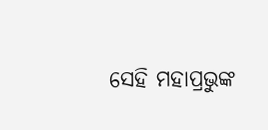ସେହି ମହାପ୍ରଭୁଙ୍କ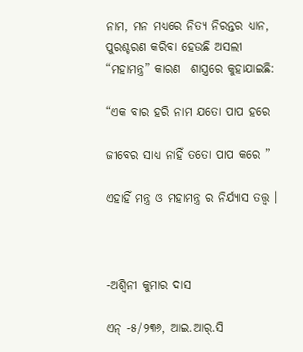ନାମ, ମନ ମଧ୍ୟରେ ନିତ୍ୟ ନିରନ୍ତର ଧ୍ୟାନ, ପୁରଶ୍ଚରଣ କରିବା ହେଉଛି ଅସଲୀ “ମହାମନ୍ତ୍ର” କାରଣ  ଶାସ୍ତ୍ରରେ କୁହାଯାଇଛି:

“ଏକ ବାର ହରି ନାମ ଯତୋ ପାପ ହରେ

ଜୀବେର ସାଧ୍ୟ ନାହିଁ ତତୋ ପାପ କରେ ”

ଏହାହିଁ ମନ୍ତ୍ର ଓ ମହାମନ୍ତ୍ର ର ନିର୍ଯ୍ୟାସ ତତ୍ତ୍ୱ ।



-ଅଶ୍ବିନୀ କୁମାର ଦାସ

ଏନ୍ -୫/୨୩୬, ଆଇ.ଆର୍.ସି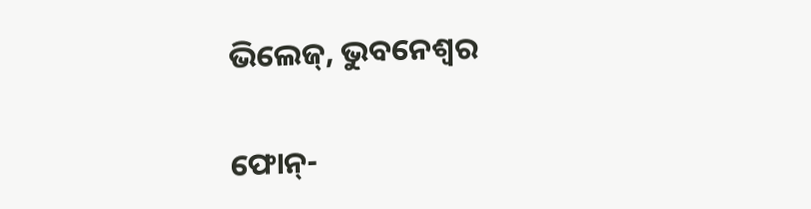ଭିଲେଜ୍, ଭୁବନେଶ୍ୱର

ଫୋନ୍-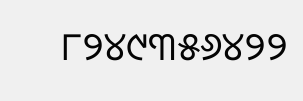୮୨୪୯୩୫୬୪୨୨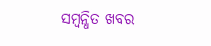ସମ୍ବନ୍ଧିତ ଖବର